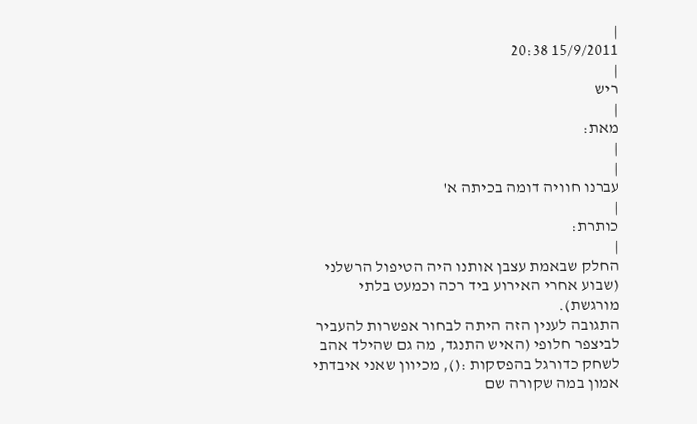|
15/9/2011 20:38
|
ריש
|
מאת:
|
|
עברנו חוויה דומה בכיתה א'
|
כותרת:
|
החלק שבאמת עצבן אותנו היה הטיפול הרשלני (שבוע אחרי האירוע ביד רכה וכמעט בלתי מורגשת).
התגובה לענין הזה היתה לבחור אפשרות להעביר לביצפר חלופי (האיש התנגד, מה גם שהילד אהב לשחק כדורגל בהפסקות :(), מכיוון שאני איבדתי אמון במה שקורה שם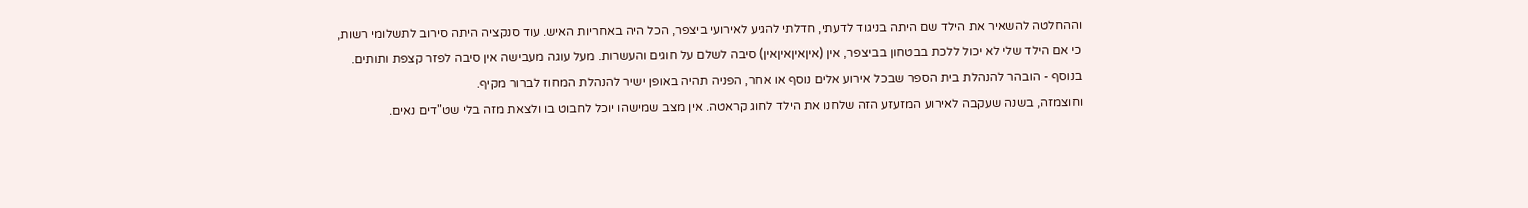וההחלטה להשאיר את הילד שם היתה בניגוד לדעתי, חדלתי להגיע לאירועי ביצפר, הכל היה באחריות האיש. עוד סנקציה היתה סירוב לתשלומי רשות, כי אם הילד שלי לא יכול ללכת בבטחון בביצפר, אין (איןאיןאיןאין) סיבה לשלם על חוגים והעשרות. מעל עוגה מעבישה אין סיבה לפזר קצפת ותותים. בנוסף - הובהר להנהלת בית הספר שבכל אירוע אלים נוסף או אחר, הפניה תהיה באופן ישיר להנהלת המחוז לברור מקיף.
וחוצמזה, בשנה שעקבה לאירוע המזעזע הזה שלחנו את הילד לחוג קראטה. אין מצב שמישהו יוכל לחבוט בו ולצאת מזה בלי שט"דים נאים.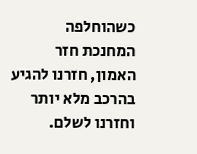כשהוחלפה המחנכת חזר האמון, חזרנו להגיע בהרכב מלא יותר וחזרנו לשלם.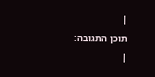|
תוכן התגובה:
|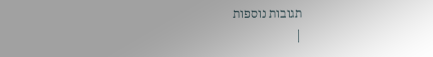תגובות נוספות
|